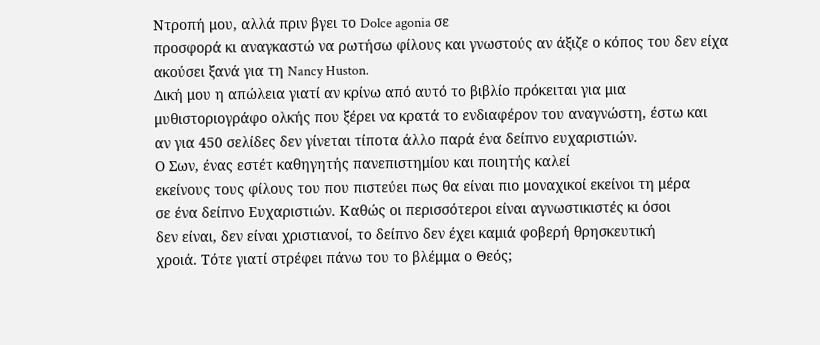Ντροπή μου, αλλά πριν βγει το Dolce agonia σε
προσφορά κι αναγκαστώ να ρωτήσω φίλους και γνωστούς αν άξιζε ο κόπος του δεν είχα
ακούσει ξανά για τη Nancy Huston.
Δική μου η απώλεια γιατί αν κρίνω από αυτό το βιβλίο πρόκειται για μια
μυθιστοριογράφο ολκής που ξέρει να κρατά το ενδιαφέρον του αναγνώστη, έστω και
αν για 450 σελίδες δεν γίνεται τίποτα άλλο παρά ένα δείπνο ευχαριστιών.
Ο Σων, ένας εστέτ καθηγητής πανεπιστημίου και ποιητής καλεί
εκείνους τους φίλους του που πιστεύει πως θα είναι πιο μοναχικοί εκείνοι τη μέρα
σε ένα δείπνο Ευχαριστιών. Καθώς οι περισσότεροι είναι αγνωστικιστές κι όσοι
δεν είναι, δεν είναι χριστιανοί, το δείπνο δεν έχει καμιά φοβερή θρησκευτική
χροιά. Τότε γιατί στρέφει πάνω του το βλέμμα ο Θεός;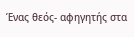Ένας θεός- αφηγητής στα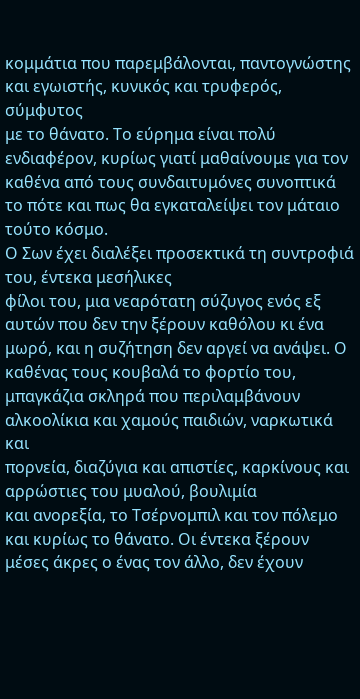κομμάτια που παρεμβάλονται, παντογνώστης και εγωιστής, κυνικός και τρυφερός, σύμφυτος
με το θάνατο. Το εύρημα είναι πολύ ενδιαφέρον, κυρίως γιατί μαθαίνουμε για τον
καθένα από τους συνδαιτυμόνες συνοπτικά το πότε και πως θα εγκαταλείψει τον μάταιο
τούτο κόσμο.
Ο Σων έχει διαλέξει προσεκτικά τη συντροφιά του, έντεκα μεσήλικες
φίλοι του, μια νεαρότατη σύζυγος ενός εξ αυτών που δεν την ξέρουν καθόλου κι ένα
μωρό, και η συζήτηση δεν αργεί να ανάψει. Ο καθένας τους κουβαλά το φορτίο του,
μπαγκάζια σκληρά που περιλαμβάνουν αλκοολίκια και χαμούς παιδιών, ναρκωτικά και
πορνεία, διαζύγια και απιστίες, καρκίνους και αρρώστιες του μυαλού, βουλιμία
και ανορεξία, το Τσέρνομπιλ και τον πόλεμο και κυρίως το θάνατο. Οι έντεκα ξέρουν
μέσες άκρες ο ένας τον άλλο, δεν έχουν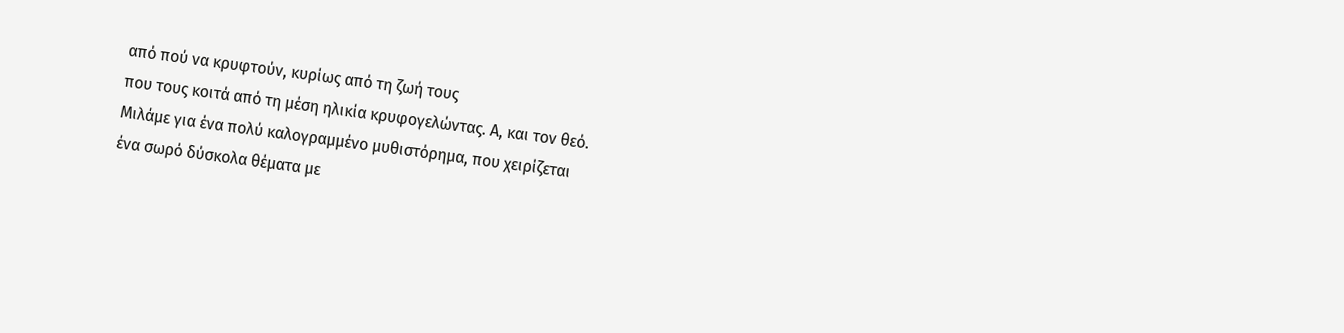από πού να κρυφτούν, κυρίως από τη ζωή τους
που τους κοιτά από τη μέση ηλικία κρυφογελώντας. Α, και τον θεό.
Μιλάμε για ένα πολύ καλογραμμένο μυθιστόρημα, που χειρίζεται
ένα σωρό δύσκολα θέματα με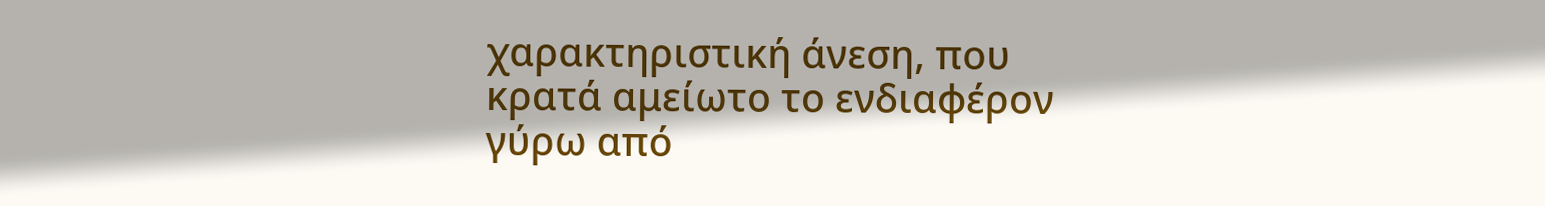χαρακτηριστική άνεση, που κρατά αμείωτο το ενδιαφέρον
γύρω από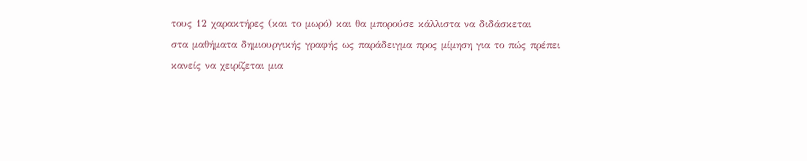τους 12 χαρακτήρες (και το μωρό) και θα μπορούσε κάλλιστα να διδάσκεται
στα μαθήματα δημιουργικής γραφής ως παράδειγμα προς μίμηση για το πώς πρέπει
κανείς να χειρίζεται μια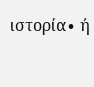ιστορία∙ ή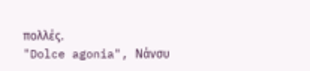πολλές.
"Dolce agonia", Νάνσυ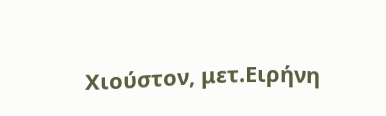Χιούστον, μετ.Ειρήνη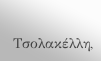Τσολακέλλη,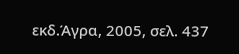εκδ.Άγρα, 2005, σελ. 437